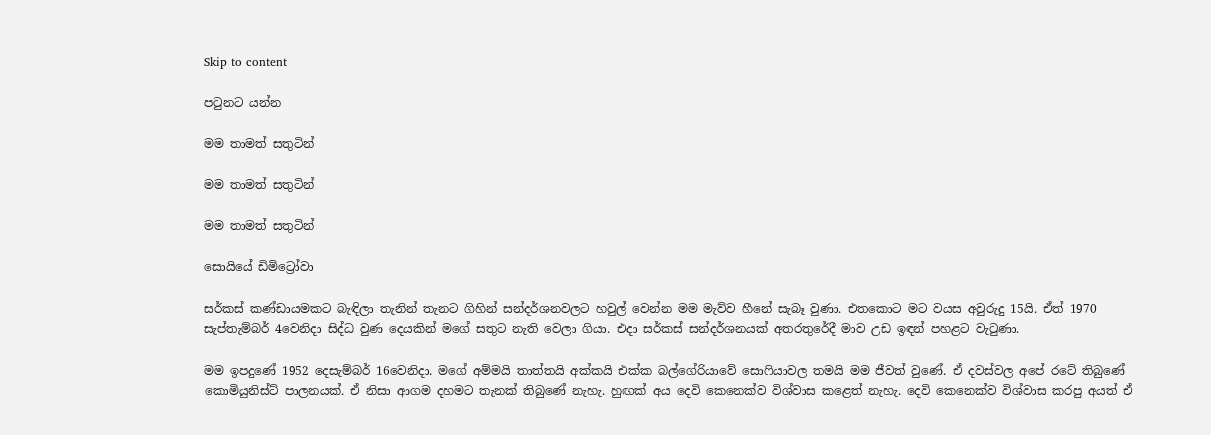Skip to content

පටුනට යන්න

මම තාමත් සතුටින්

මම තාමත් සතුටින්

මම තාමත් සතුටින්

සොයියේ ඩිමිට්‍රෝවා

සර්කස් කණ්ඩායමකට බැඳිලා තැනින් තැනට ගිහින් සන්දර්ශනවලට හවුල් වෙන්න මම මැව්ව හීනේ සැබෑ වුණා. එතකොට මට වයස අවුරුදු 15යි. ඒත් 1970 සැප්තැම්බර් 4වෙනිදා සිද්ධ වුණ දෙයකින් මගේ සතුට නැති වෙලා ගියා. එදා සර්කස් සන්දර්ශනයක් අතරතුරේදී මාව උඩ ඉඳන් පහළට වැටුණා.

මම ඉපදුණේ 1952 දෙසැම්බර් 16වෙනිදා. මගේ අම්මයි තාත්තයි අක්කයි එක්ක බල්ගේරියාවේ සොෆියාවල තමයි මම ජීවත් වුණේ. ඒ දවස්වල අපේ රටේ තිබුණේ කොමියුනිස්ට් පාලනයක්. ඒ නිසා ආගම දහමට තැනක් තිබුණේ නැහැ. හුඟක් අය දෙවි කෙනෙක්ව විශ්වාස කළෙත් නැහැ. දෙවි කෙනෙක්ව විශ්වාස කරපු අයත් ඒ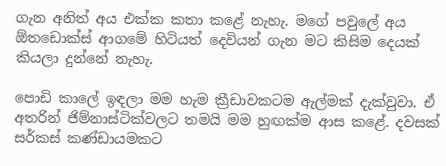ගැන අනිත් අය එක්ක කතා කළේ නැහැ. මගේ පවුලේ අය ඕතඩොක්ස් ආගමේ හිටියත් දෙවියන් ගැන මට කිසිම දෙයක් කියලා දුන්නේ නැහැ.

පොඩි කාලේ ඉඳලා මම හැම ක්‍රීඩාවකටම ඇල්මක් දැක්වුවා. ඒ අතරින් ජිම්නාස්ටික්වලට තමයි මම හුඟක්ම ආස කළේ. දවසක් සර්කස් කණ්ඩායමකට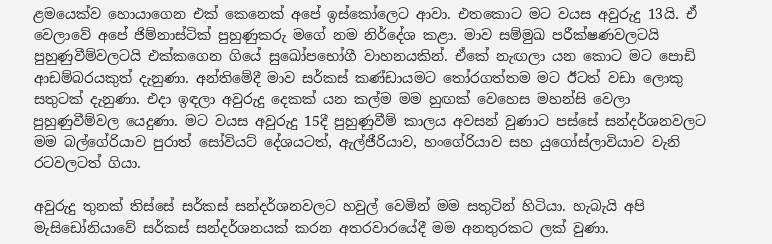ළමයෙක්ව හොයාගෙන එක් කෙනෙක් අපේ ඉස්කෝලෙට ආවා. එතකොට මට වයස අවුරුදු 13යි. ඒ වෙලාවේ අපේ ජිම්නාස්ටික් පුහුණුකරු මගේ නම නිර්දේශ කළා. මාව සම්මුඛ පරීක්ෂණවලටයි පුහුණුවීම්වලටයි එක්කගෙන ගියේ සුඛෝපභෝගී වාහනයකින්. ඒකේ නැඟලා යන කොට මට පොඩි ආඩම්බරයකුත් දැනුණා. අන්තිමේදී මාව සර්කස් කණ්ඩායමට තෝරගත්තම මට ඊටත් වඩා ලොකු සතුටක් දැනුණා. එදා ඉඳලා අවුරුදු දෙකක් යන කල්ම මම හුඟක් වෙහෙස මහන්සි වෙලා පුහුණුවීම්වල යෙදුණා. මට වයස අවුරුදු 15දී පුහුණුවීම් කාලය අවසන් වුණාට පස්සේ සන්දර්ශනවලට මම බල්ගේරියාව පුරාත් සෝවියට් දේශයටත්, ඇල්ජීරියාව, හංගේරියාව සහ යුගෝස්ලාවියාව වැනි රටවලටත් ගියා.

අවුරුදු තුනක් තිස්සේ සර්කස් සන්දර්ශනවලට හවුල් වෙමින් මම සතුටින් හිටියා. හැබැයි අපි මැසිඩෝනියාවේ සර්කස් සන්දර්ශනයක් කරන අතරවාරයේදී මම අනතුරකට ලක් වුණා.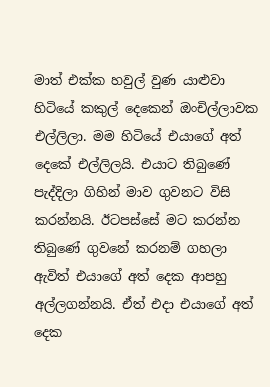මාත් එක්ක හවුල් වුණ යාළුවා හිටියේ කකුල් දෙකෙන් ඔංචිල්ලාවක එල්ලිලා. මම හිටියේ එයාගේ අත් දෙකේ එල්ලිලයි. එයාට තිබුණේ පැද්දිලා ගිහින් මාව ගුවනට විසි කරන්නයි. ඊටපස්සේ මට කරන්න තිබුණේ ගුවනේ කරනම් ගහලා ඇවිත් එයාගේ අත් දෙක ආපහු අල්ලගන්නයි. ඒත් එදා එයාගේ අත් දෙක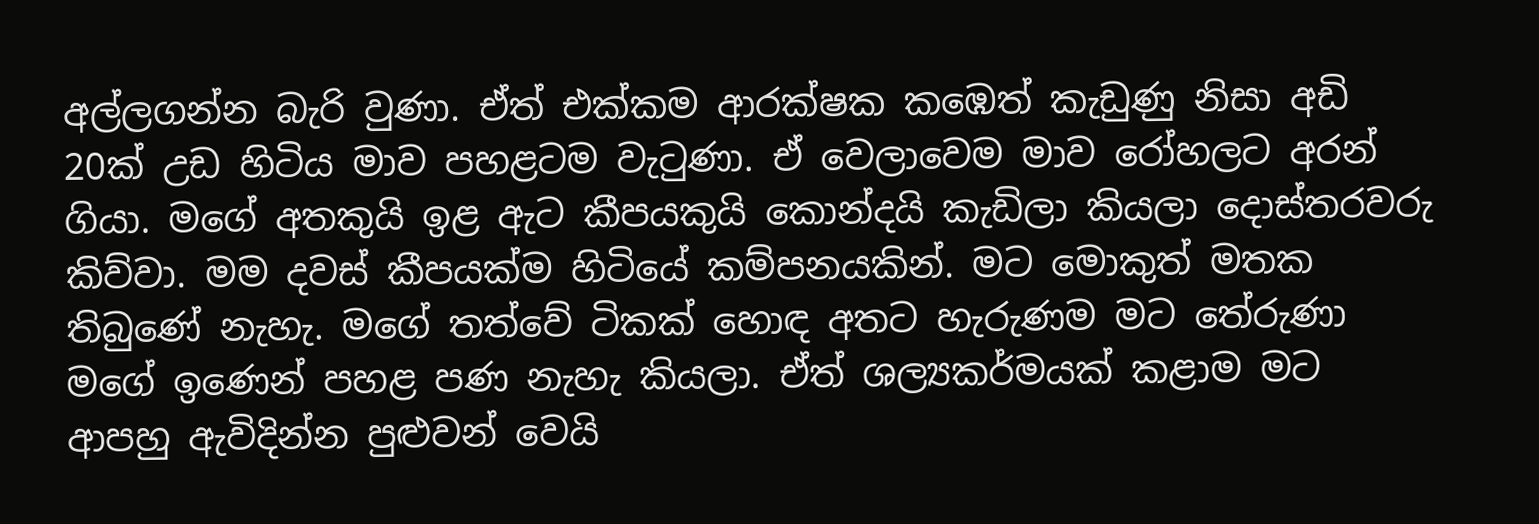අල්ලගන්න බැරි වුණා. ඒත් එක්කම ආරක්ෂක කඹෙත් කැඩුණු නිසා අඩි 20ක් උඩ හිටිය මාව පහළටම වැටුණා. ඒ වෙලාවෙම මාව රෝහලට අරන් ගියා. මගේ අතකුයි ඉළ ඇට කීපයකුයි කොන්දයි කැඩිලා කියලා දොස්තරවරු කිව්වා. මම දවස් කීපයක්ම හිටියේ කම්පනයකින්. මට මොකුත් මතක තිබුණේ නැහැ. මගේ තත්වේ ටිකක් හොඳ අතට හැරුණම මට තේරුණා මගේ ඉණෙන් පහළ පණ නැහැ කියලා. ඒත් ශල්‍යකර්මයක් කළාම මට ආපහු ඇවිදින්න පුළුවන් වෙයි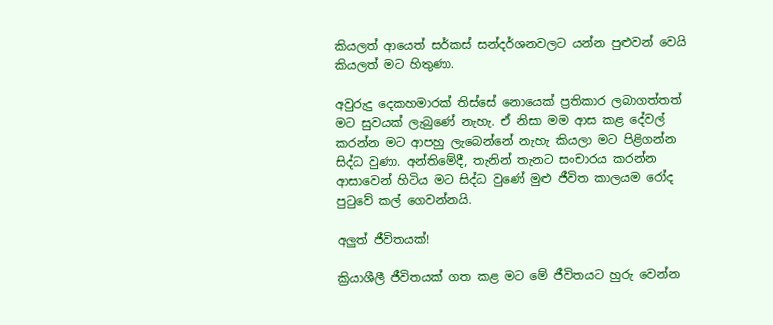කියලත් ආයෙත් සර්කස් සන්දර්ශනවලට යන්න පුළුවන් වෙයි කියලත් මට හිතුණා.

අවුරුදු දෙකහමාරක් තිස්සේ නොයෙක් ප්‍රතිකාර ලබාගත්තත් මට සුවයක් ලැබුණේ නැහැ. ඒ නිසා මම ආස කළ දේවල් කරන්න මට ආපහු ලැබෙන්නේ නැහැ කියලා මට පිළිගන්න සිද්ධ වුණා. අන්තිමේදී, තැනින් තැනට සංචාරය කරන්න ආසාවෙන් හිටිය මට සිද්ධ වුණේ මුළු ජීවිත කාලයම රෝද පුටුවේ කල් ගෙවන්නයි.

අලුත් ජීවිතයක්!

ක්‍රියාශීලී ජීවිතයක් ගත කළ මට මේ ජීවිතයට හුරු වෙන්න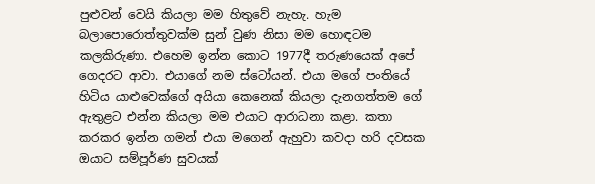පුළුවන් වෙයි කියලා මම හිතුවේ නැහැ. හැම බලාපොරොත්තුවක්ම සුන් වුණ නිසා මම හොඳටම කලකිරුණා. එහෙම ඉන්න කොට 1977දී තරුණයෙක් අපේ ගෙදරට ආවා. එයාගේ නම ස්ටෝයන්. එයා මගේ පංතියේ හිටිය යාළුවෙක්ගේ අයියා කෙනෙක් කියලා දැනගත්තම ගේ ඇතුළට එන්න කියලා මම එයාට ආරාධනා කළා. කතා කරකර ඉන්න ගමන් එයා මගෙන් ඇහුවා කවදා හරි දවසක ඔයාට සම්පූර්ණ සුවයක්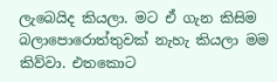ලැබෙයිද කියලා. මට ඒ ගැන කිසිම බලාපොරොත්තුවක් නැහැ කියලා මම කිව්වා. එතකොට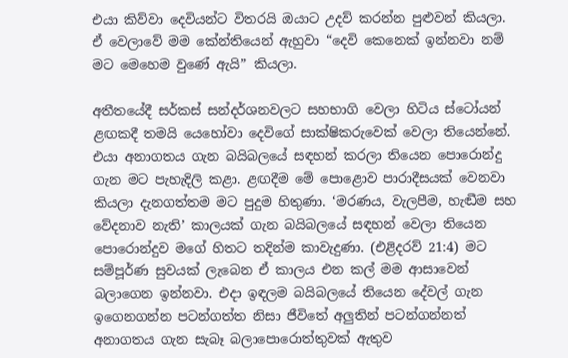එයා කිව්වා දෙවියන්ට විතරයි ඔයාට උදව් කරන්න පුළුවන් කියලා. ඒ වෙලාවේ මම කේන්තියෙන් ඇහුවා “දෙවි කෙනෙක් ඉන්නවා නම් මට මෙහෙම වුණේ ඇයි” කියලා.

අතීතයේදී සර්කස් සන්දර්ශනවලට සහභාගි වෙලා හිටිය ස්ටෝයන් ළඟකදී තමයි යෙහෝවා දෙවිගේ සාක්ෂිකරුවෙක් වෙලා තියෙන්නේ. එයා අනාගතය ගැන බයිබලයේ සඳහන් කරලා තියෙන පොරොන්දු ගැන මට පැහැදිලි කළා. ළඟදීම මේ පොළොව පාරාදීසයක් වෙනවා කියලා දැනගත්තම මට පුදුම හිතුණා. ‘මරණය, වැලපීම, හැඬීම සහ වේදනාව නැති’ කාලයක් ගැන බයිබලයේ සඳහන් වෙලා තියෙන පොරොන්දුව මගේ හිතට තදින්ම කාවැදුණා. (එළිදරව් 21:4) මට සම්පූර්ණ සුවයක් ලැබෙන ඒ කාලය එන කල් මම ආසාවෙන් බලාගෙන ඉන්නවා. එදා ඉඳලම බයිබලයේ තියෙන දේවල් ගැන ඉගෙනගන්න පටන්ගත්ත නිසා ජීවිතේ අලුතින් පටන්ගන්නත් අනාගතය ගැන සැබෑ බලාපොරොත්තුවක් ඇතුව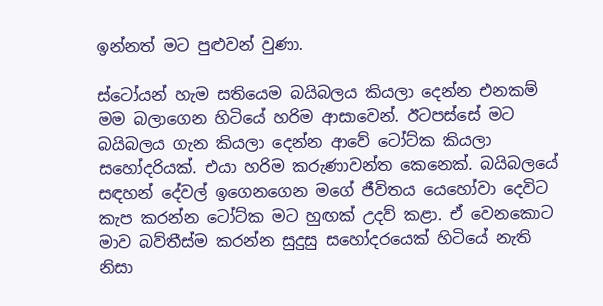ඉන්නත් මට පුළුවන් වුණා.

ස්ටෝයන් හැම සතියෙම බයිබලය කියලා දෙන්න එනකම් මම බලාගෙන හිටියේ හරිම ආසාවෙන්. ඊටපස්සේ මට බයිබලය ගැන කියලා දෙන්න ආවේ ටෝට්ක කියලා සහෝදරියක්. එයා හරිම කරුණාවන්ත කෙනෙක්. බයිබලයේ සඳහන් දේවල් ඉගෙනගෙන මගේ ජීවිතය යෙහෝවා දෙවිට කැප කරන්න ටෝට්ක මට හුඟක් උදව් කළා. ඒ වෙනකොට මාව බව්තීස්ම කරන්න සුදුසු සහෝදරයෙක් හිටියේ නැති නිසා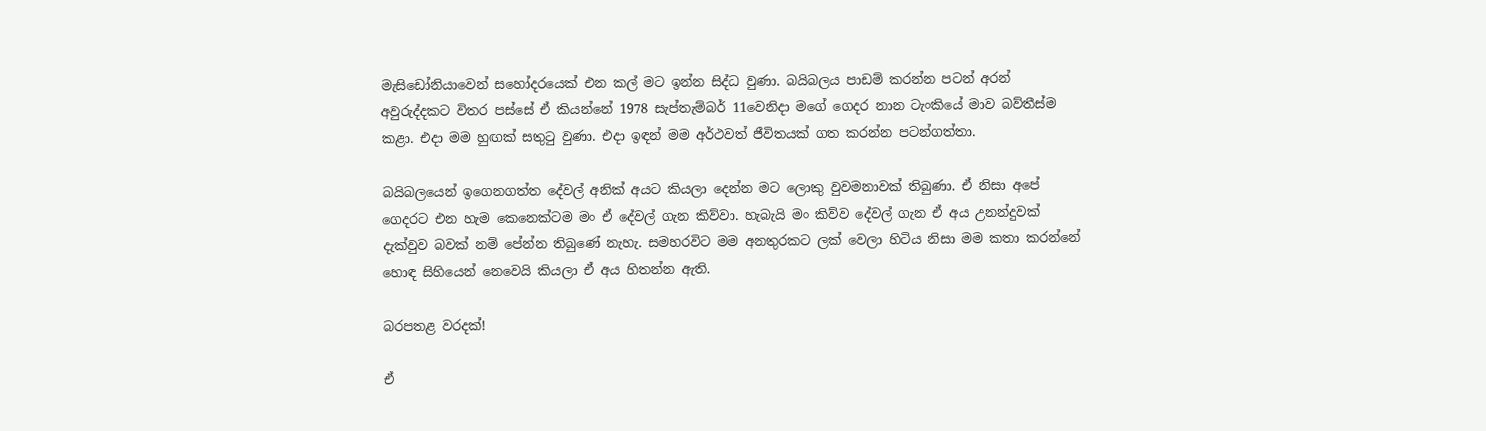මැසිඩෝනියාවෙන් සහෝදරයෙක් එන කල් මට ඉන්න සිද්ධ වුණා. බයිබලය පාඩම් කරන්න පටන් අරන් අවුරුද්දකට විතර පස්සේ ඒ කියන්නේ 1978 සැප්තැම්බර් 11වෙනිදා මගේ ගෙදර නාන ටැංකියේ මාව බව්තීස්ම කළා. එදා මම හුඟක් සතුටු වුණා. එදා ඉඳන් මම අර්ථවත් ජීවිතයක් ගත කරන්න පටන්ගත්තා.

බයිබලයෙන් ඉගෙනගත්ත දේවල් අනික් අයට කියලා දෙන්න මට ලොකු වුවමනාවක් තිබුණා. ඒ නිසා අපේ ගෙදරට එන හැම කෙනෙක්ටම මං ඒ දේවල් ගැන කිව්වා. හැබැයි මං කිව්ව දේවල් ගැන ඒ අය උනන්දුවක් දැක්වුව බවක් නම් පේන්න තිබුණේ නැහැ. සමහරවිට මම අනතුරකට ලක් වෙලා හිටිය නිසා මම කතා කරන්නේ හොඳ සිහියෙන් නෙවෙයි කියලා ඒ අය හිතන්න ඇති.

බරපතළ වරදක්!

ඒ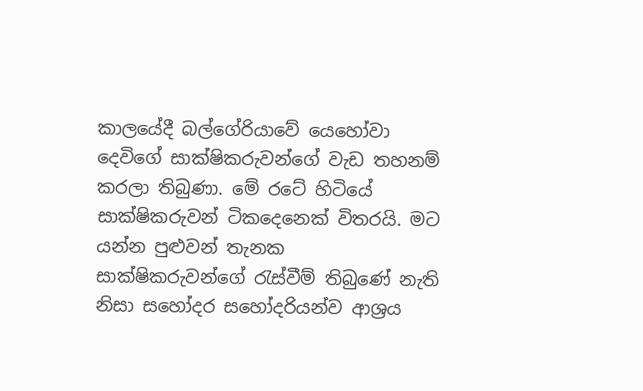කාලයේදී බල්ගේරියාවේ යෙහෝවා දෙවිගේ සාක්ෂිකරුවන්ගේ වැඩ තහනම් කරලා තිබුණා. මේ රටේ හිටියේ සාක්ෂිකරුවන් ටිකදෙනෙක් විතරයි. මට යන්න පුළුවන් තැනක සාක්ෂිකරුවන්ගේ රැස්වීම් තිබුණේ නැති නිසා සහෝදර සහෝදරියන්ව ආශ්‍රය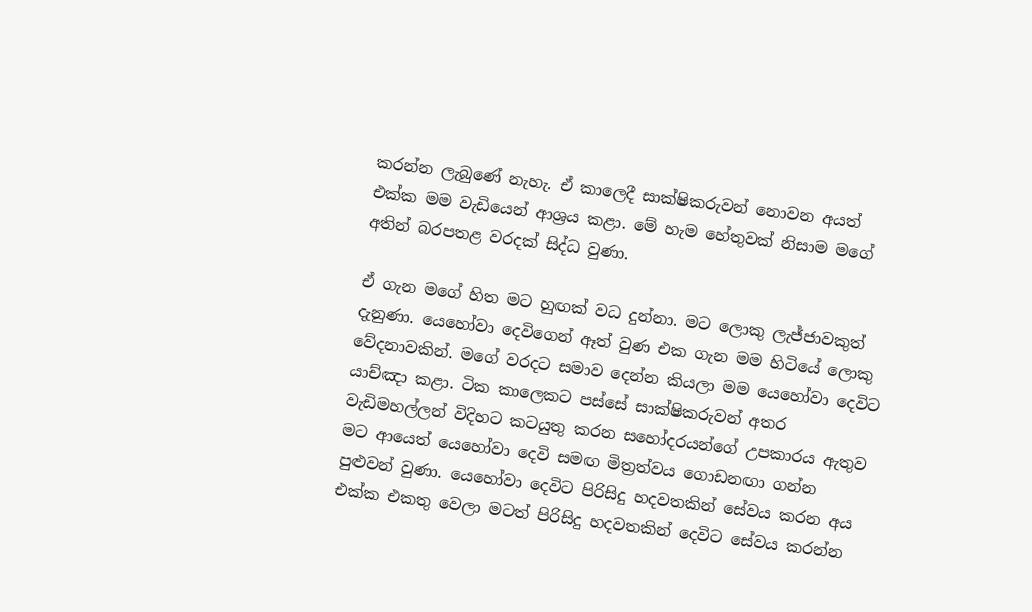කරන්න ලැබුණේ නැහැ. ඒ කාලෙදී සාක්ෂිකරුවන් නොවන අයත් එක්ක මම වැඩියෙන් ආශ්‍රය කළා. මේ හැම හේතුවක් නිසාම මගේ අතින් බරපතළ වරදක් සිද්ධ වුණා.

ඒ ගැන මගේ හිත මට හුඟක් වධ දුන්නා. මට ලොකු ලැජ්ජාවකුත් දැනුණා. යෙහෝවා දෙවිගෙන් ඈත් වුණ එක ගැන මම හිටියේ ලොකු වේදනාවකින්. මගේ වරදට සමාව දෙන්න කියලා මම යෙහෝවා දෙවිට යාච්ඤා කළා. ටික කාලෙකට පස්සේ සාක්ෂිකරුවන් අතර වැඩිමහල්ලන් විදිහට කටයුතු කරන සහෝදරයන්ගේ උපකාරය ඇතුව මට ආයෙත් යෙහෝවා දෙවි සමඟ මිත්‍රත්වය ගොඩනඟා ගන්න පුළුවන් වුණා. යෙහෝවා දෙවිට පිරිසිදු හදවතකින් සේවය කරන අය එක්ක එකතු වෙලා මටත් පිරිසිදු හදවතකින් දෙවිට සේවය කරන්න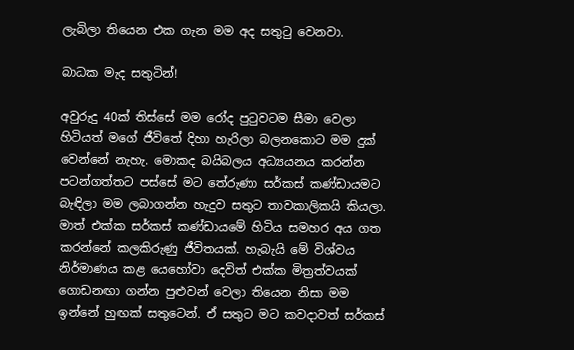ලැබිලා තියෙන එක ගැන මම අද සතුටු වෙනවා.

බාධක මැද සතුටින්!

අවුරුදු 40ක් තිස්සේ මම රෝද පුටුවටම සීමා වෙලා හිටියත් මගේ ජීවිතේ දිහා හැරිලා බලනකොට මම දුක් වෙන්නේ නැහැ. මොකද බයිබලය අධ්‍යයනය කරන්න පටන්ගත්තට පස්සේ මට තේරුණා සර්කස් කණ්ඩායමට බැඳිලා මම ලබාගන්න හැදුව සතුට තාවකාලිකයි කියලා. මාත් එක්ක සර්කස් කණ්ඩායමේ හිටිය සමහර අය ගත කරන්නේ කලකිරුණු ජීවිතයක්. හැබැයි මේ විශ්වය නිර්මාණය කළ යෙහෝවා දෙවිත් එක්ක මිත්‍රත්වයක් ගොඩනඟා ගන්න පුළුවන් වෙලා තියෙන නිසා මම ඉන්නේ හුඟක් සතුටෙන්. ඒ සතුට මට කවදාවත් සර්කස්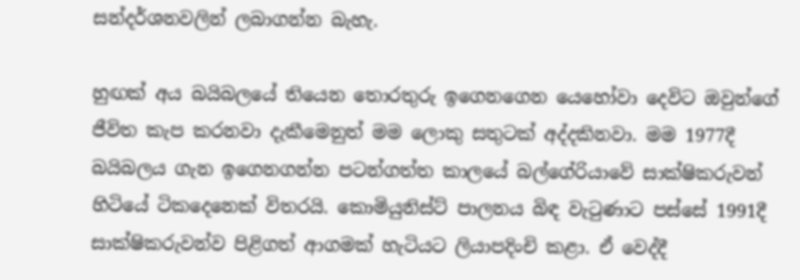සන්දර්ශනවලින් ලබාගන්න බැහැ.

හුඟක් අය බයිබලයේ තියෙන තොරතුරු ඉගෙනගෙන යෙහෝවා දෙවිට ඔවුන්ගේ ජීවිත කැප කරනවා දැකීමෙනුත් මම ලොකු සතුටක් අද්දකිනවා. මම 1977දී බයිබලය ගැන ඉගෙනගන්න පටන්ගත්ත කාලයේ බල්ගේරියාවේ සාක්ෂිකරුවන් හිටියේ ටිකදෙනෙක් විතරයි. කොමියුනිස්ට් පාලනය බිඳ වැටුණාට පස්සේ 1991දී සාක්ෂිකරුවන්ව පිළිගත් ආගමක් හැටියට ලියාපදිංචි කළා. ඒ වෙද්දී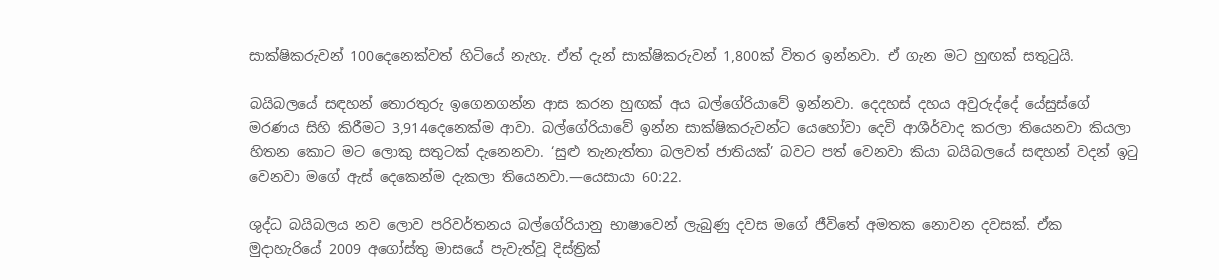සාක්ෂිකරුවන් 100දෙනෙක්වත් හිටියේ නැහැ. ඒත් දැන් සාක්ෂිකරුවන් 1,800ක් විතර ඉන්නවා. ඒ ගැන මට හුඟක් සතුටුයි.

බයිබලයේ සඳහන් තොරතුරු ඉගෙනගන්න ආස කරන හුඟක් අය බල්ගේරියාවේ ඉන්නවා. දෙදහස් දහය අවුරුද්දේ යේසුස්ගේ මරණය සිහි කිරීමට 3,914දෙනෙක්ම ආවා. බල්ගේරියාවේ ඉන්න සාක්ෂිකරුවන්ට යෙහෝවා දෙවි ආශීර්වාද කරලා තියෙනවා කියලා හිතන කොට මට ලොකු සතුටක් දැනෙනවා. ‘සුළු තැනැත්තා බලවත් ජාතියක්’ බවට පත් වෙනවා කියා බයිබලයේ සඳහන් වදන් ඉටු වෙනවා මගේ ඇස් දෙකෙන්ම දැකලා තියෙනවා.—යෙසායා 60:22.

ශුද්ධ බයිබලය නව ලොව පරිවර්තනය බල්ගේරියානු භාෂාවෙන් ලැබුණු දවස මගේ ජීවිතේ අමතක නොවන දවසක්. ඒක මුදාහැරියේ 2009 අගෝස්තු මාසයේ පැවැත්වූ දිස්ත්‍රික්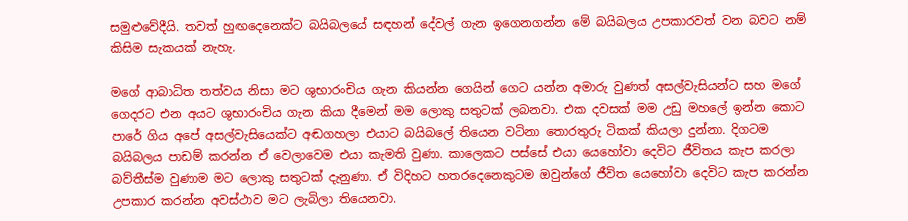සමුළුවේදීයි. තවත් හුඟදෙනෙක්ට බයිබලයේ සඳහන් දේවල් ගැන ඉගෙනගන්න මේ බයිබලය උපකාරවත් වන බවට නම් කිසිම සැකයක් නැහැ.

මගේ ආබාධිත තත්වය නිසා මට ශුභාරංචිය ගැන කියන්න ගෙයින් ගෙට යන්න අමාරු වුණත් අසල්වැසියන්ට සහ මගේ ගෙදරට එන අයට ශුභාරංචිය ගැන කියා දීමෙන් මම ලොකු සතුටක් ලබනවා. එක දවසක් මම උඩු මහලේ ඉන්න කොට පාරේ ගිය අපේ අසල්වැසියෙක්ට අඬගහලා එයාට බයිබලේ තියෙන වටිනා තොරතුරු ටිකක් කියලා දුන්නා. දිගටම බයිබලය පාඩම් කරන්න ඒ වෙලාවෙම එයා කැමති වුණා. කාලෙකට පස්සේ එයා යෙහෝවා දෙවිට ජීවිතය කැප කරලා බව්තීස්ම වුණාම මට ලොකු සතුටක් දැනුණා. ඒ විදිහට හතරදෙනෙකුටම ඔවුන්ගේ ජීවිත යෙහෝවා දෙවිට කැප කරන්න උපකාර කරන්න අවස්ථාව මට ලැබිලා තියෙනවා.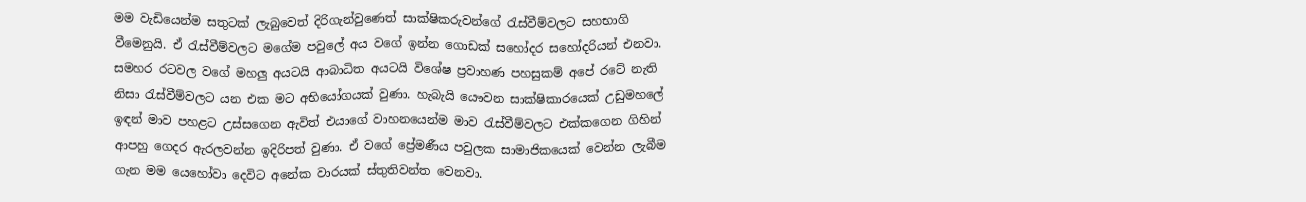මම වැඩියෙන්ම සතුටක් ලැබුවෙත් දිරිගැන්වුණෙත් සාක්ෂිකරුවන්ගේ රැස්වීම්වලට සහභාගි වීමෙනුයි. ඒ රැස්වීම්වලට මගේම පවුලේ අය වගේ ඉන්න ගොඩක් සහෝදර සහෝදරියන් එනවා. සමහර රටවල වගේ මහලු අයටයි ආබාධිත අයටයි විශේෂ ප්‍රවාහණ පහසුකම් අපේ රටේ නැති නිසා රැස්වීම්වලට යන එක මට අභියෝගයක් වුණා. හැබැයි යෞවන සාක්ෂිකාරයෙක් උඩුමහලේ ඉඳන් මාව පහළට උස්සගෙන ඇවිත් එයාගේ වාහනයෙන්ම මාව රැස්වීම්වලට එක්කගෙන ගිහින් ආපහු ගෙදර ඇරලවන්න ඉදිරිපත් වුණා. ඒ වගේ ප්‍රේමණීය පවුලක සාමාජිකයෙක් වෙන්න ලැබීම ගැන මම යෙහෝවා දෙවිට අනේක වාරයක් ස්තුතිවන්ත වෙනවා.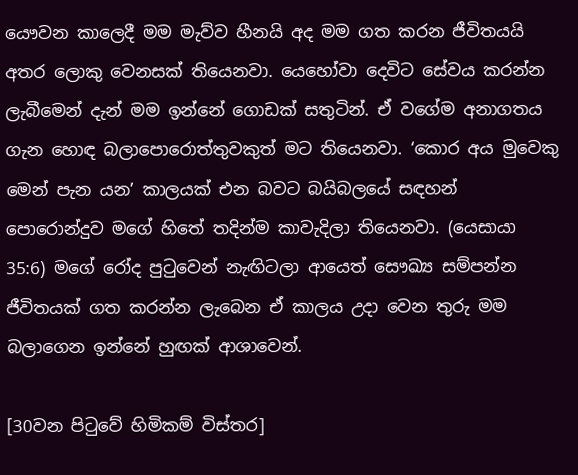යෞවන කාලෙදී මම මැව්ව හීනයි අද මම ගත කරන ජීවිතයයි අතර ලොකු වෙනසක් තියෙනවා. යෙහෝවා දෙවිට සේවය කරන්න ලැබීමෙන් දැන් මම ඉන්නේ ගොඩක් සතුටින්. ඒ වගේම අනාගතය ගැන හොඳ බලාපොරොත්තුවකුත් මට තියෙනවා. ‘කොර අය මුවෙකු මෙන් පැන යන’ කාලයක් එන බවට බයිබලයේ සඳහන් පොරොන්දුව මගේ හිතේ තදින්ම කාවැදිලා තියෙනවා. (යෙසායා 35:6) මගේ රෝද පුටුවෙන් නැඟිටලා ආයෙත් සෞඛ්‍ය සම්පන්න ජීවිතයක් ගත කරන්න ලැබෙන ඒ කාලය උදා වෙන තුරු මම බලාගෙන ඉන්නේ හුඟක් ආශාවෙන්.

[30වන පිටුවේ හිමිකම් විස්තර]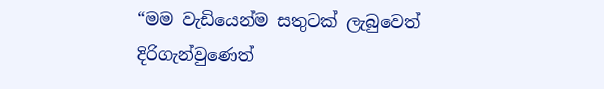“මම වැඩියෙන්ම සතුටක් ලැබුවෙත් දිරිගැන්වුණෙත්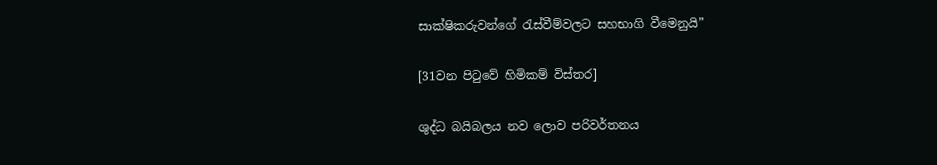සාක්ෂිකරුවන්ගේ රැස්වීම්වලට සහභාගි වීමෙනුයි”

[31වන පිටුවේ හිමිකම් විස්තර]

ශුද්ධ බයිබලය නව ලොව පරිවර්තනය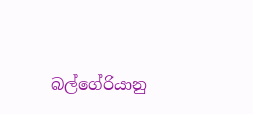බල්ගේරියානු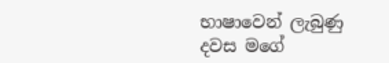භාෂාවෙන් ලැබුණු දවස මගේ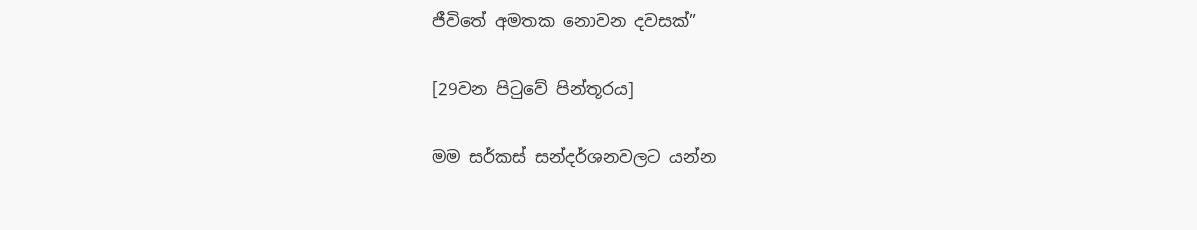ජීවිතේ අමතක නොවන දවසක්”

[29වන පිටුවේ පින්තූරය]

මම සර්කස් සන්දර්ශනවලට යන්න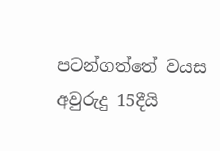පටන්ගත්තේ වයස අවුරුදු 15දීයි